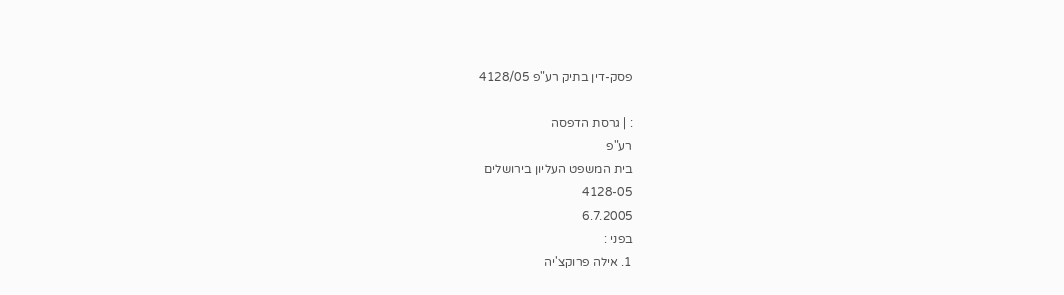פסק-דין בתיק רע"פ 4128/05

: | גרסת הדפסה
רע"פ
בית המשפט העליון בירושלים
4128-05
6.7.2005
בפני :
1. אילה פרוקצ'יה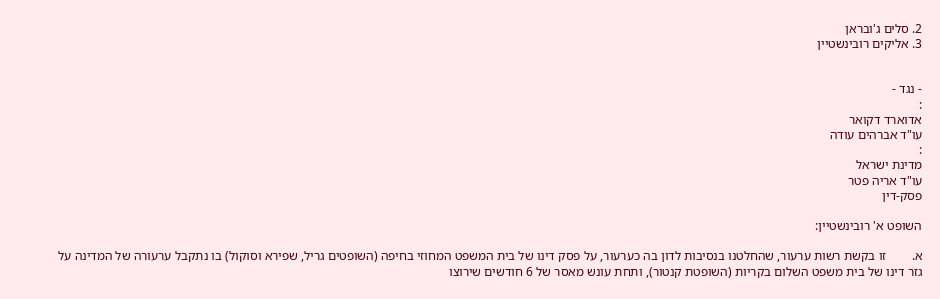2. סלים ג'ובראן
3. אליקים רובינשטיין


- נגד -
:
אדוארד דקואר
עו"ד אברהים עודה
:
מדינת ישראל
עו"ד אריה פטר
פסק-דין

השופט א' רובינשטיין:

א.        זו בקשת רשות ערעור, שהחלטנו בנסיבות לדון בה כערעור, על פסק דינו של בית המשפט המחוזי בחיפה (השופטים גריל, שפירא וסוקול) בו נתקבל ערעורה של המדינה על גזר דינו של בית משפט השלום בקריות (השופטת קנטור), ותחת עונש מאסר של 6 חודשים שירוצו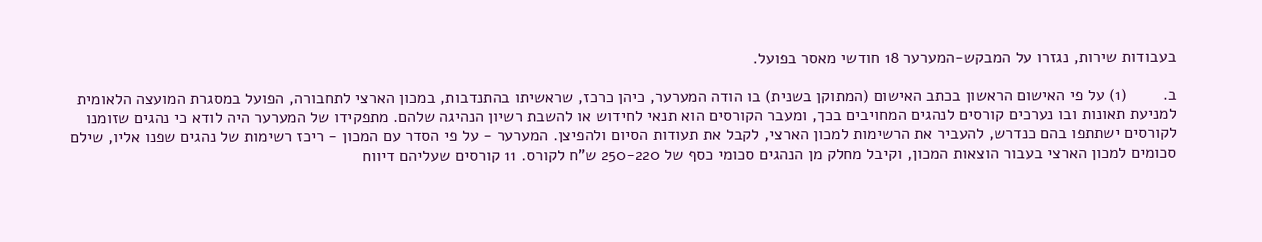בעבודות שירות, נגזרו על המבקש-המערער 18 חודשי מאסר בפועל.

ב.        (1) על פי האישום הראשון בכתב האישום (המתוקן בשנית) בו הודה המערער, כיהן כרכז, שראשיתו בהתנדבות, במכון הארצי לתחבורה, הפועל במסגרת המועצה הלאומית למניעת תאונות ובו נערכים קורסים לנהגים המחויבים בכך, ומעבר הקורסים הוא תנאי לחידוש או להשבת רשיון הנהיגה שלהם. מתפקידו של המערער היה לודא כי נהגים שזומנו לקורסים ישתתפו בהם כנדרש, להעביר את הרשימות למכון הארצי, לקבל את תעודות הסיום ולהפיצן. המערער - על פי הסדר עם המכון - ריכז רשימות של נהגים שפנו אליו, שילם סכומים למכון הארצי בעבור הוצאות המכון, וקיבל מחלק מן הנהגים סכומי כסף של 250-220 ש"ח לקורס. 11 קורסים שעליהם דיווח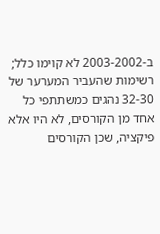ב-2003-2002 לא קוימו כלל; רשימות שהעביר המערער של 32-30 נהגים כמשתתפי כל אחד מן הקורסים, לא היו אלא פיקציה, שכן הקורסים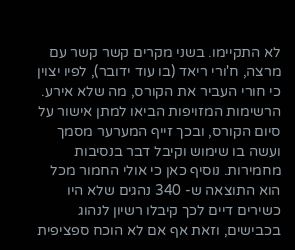לא התקיימו. בשני מקרים קשר קשר עם מרצה, ח'ורי ריאד (בו עוד ידובר), לפיו יצוין כי חורי העביר את הקורס, מה שלא אירע. הרשימות המזויפות הביאו למתן אישור על סיום הקורס, ובכך זייף המערער מסמך ועשה בו שימוש וקיבל דבר בנסיבות מחמירות. נוסיף כאן כי אולי החמור מכל הוא התוצאה ש- 340 נהגים שלא היו כשירים דיים לכך קיבלו רשיון לנהוג בכבישים, וזאת אף אם לא הוכח ספציפית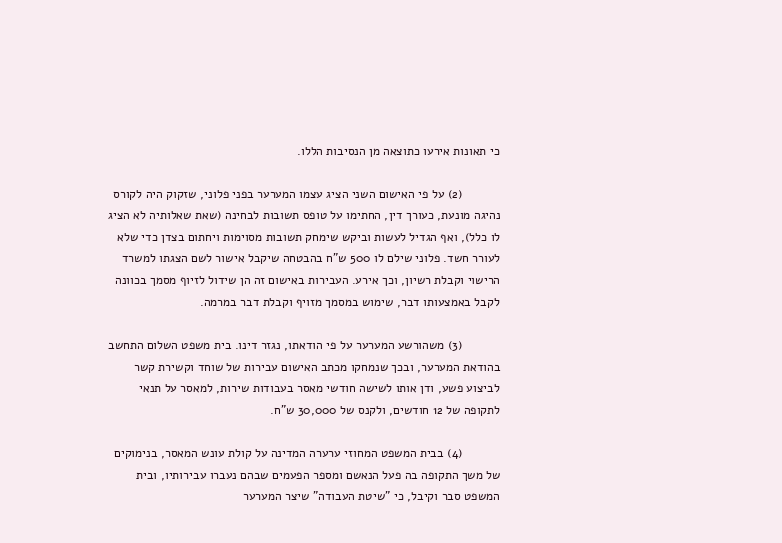כי תאונות אירעו כתוצאה מן הנסיבות הללו.

           (2) על פי האישום השני הציג עצמו המערער בפני פלוני, שזקוק היה לקורס נהיגה מונעת, כעורך דין, החתימו על טופס תשובות לבחינה (שאת שאלותיה לא הציג לו כלל), ואף הגדיל לעשות וביקש שימחק תשובות מסוימות ויחתום בצדן כדי שלא לעורר חשד. פלוני שילם לו 500 ש"ח בהבטחה שיקבל אישור לשם הצגתו למשרד הרישוי וקבלת רשיון, וכך אירע. העבירות באישום זה הן שידול לזיוף מסמך בכוונה לקבל באמצעותו דבר, שימוש במסמך מזויף וקבלת דבר במרמה.

           (3) משהורשע המערער על פי הודאתו, נגזר דינו. בית משפט השלום התחשב בהודאת המערער, ובכך שנמחקו מכתב האישום עבירות של שוחד וקשירת קשר לביצוע פשע, ודן אותו לשישה חודשי מאסר בעבודות שירות, למאסר על תנאי לתקופה של 12 חודשים, ולקנס של 30,000 ש"ח.

           (4) בבית המשפט המחוזי ערערה המדינה על קולת עונש המאסר, בנימוקים של משך התקופה בה פעל הנאשם ומספר הפעמים שבהם נעברו עבירותיו, ובית המשפט סבר וקיבל, כי "שיטת העבודה" שיצר המערער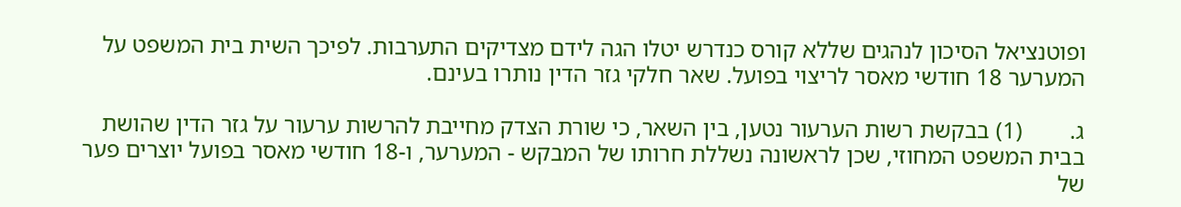ופוטנציאל הסיכון לנהגים שללא קורס כנדרש יטלו הגה לידם מצדיקים התערבות. לפיכך השית בית המשפט על המערער 18 חודשי מאסר לריצוי בפועל. שאר חלקי גזר הדין נותרו בעינם.

ג.        (1) בבקשת רשות הערעור נטען, בין השאר, כי שורת הצדק מחייבת להרשות ערעור על גזר הדין שהושת בבית המשפט המחוזי, שכן לראשונה נשללת חרותו של המבקש - המערער, ו-18 חודשי מאסר בפועל יוצרים פער של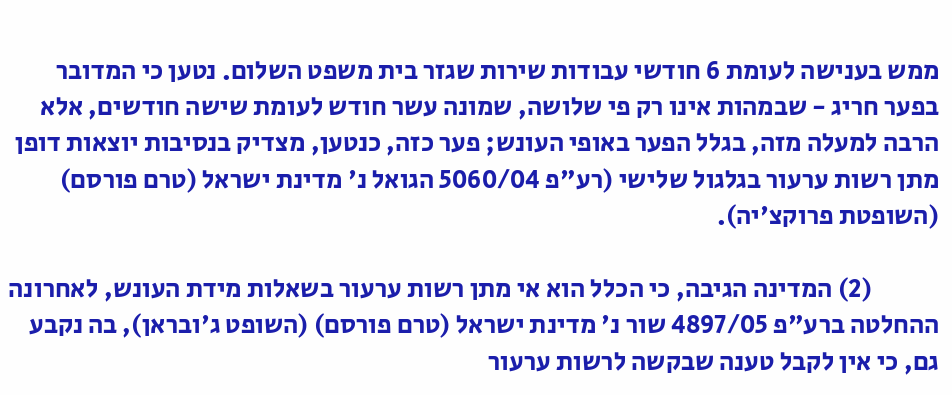ממש בענישה לעומת 6 חודשי עבודות שירות שגזר בית משפט השלום. נטען כי המדובר בפער חריג - שבמהות אינו רק פי שלושה, שמונה עשר חודש לעומת שישה חודשים, אלא הרבה למעלה מזה, בגלל הפער באופי העונש; פער כזה, כנטען, מצדיק בנסיבות יוצאות דופן מתן רשות ערעור בגלגול שלישי (רע"פ 5060/04 הגואל נ' מדינת ישראל (טרם פורסם) (השופטת פרוקצ'יה).

             (2) המדינה הגיבה, כי הכלל הוא אי מתן רשות ערעור בשאלות מידת העונש, לאחרונה ההחלטה ברע"פ 4897/05 שור נ' מדינת ישראל (טרם פורסם) (השופט ג'ובראן), בה נקבע גם, כי אין לקבל טענה שבקשה לרשות ערעור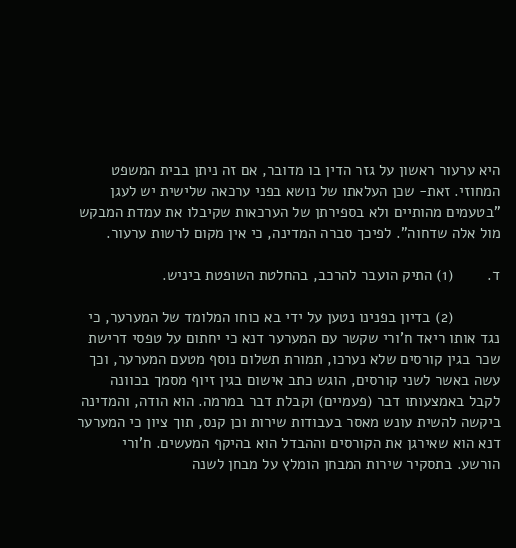היא ערעור ראשון על גזר הדין בו מדובר, אם זה ניתן בבית המשפט המחוזי. זאת- שכן העלאתו של נושא בפני ערכאה שלישית יש לעגן "בטעמים מהותיים ולא בספירתן של הערכאות שקיבלו את עמדת המבקש מול אלה שדחוה". לפיכך סברה המדינה, כי אין מקום לרשות ערעור.

ד.        (1) התיק הועבר להרכב, בהחלטת השופטת ביניש.

           (2) בדיון בפנינו נטען על ידי בא כוחו המלומד של המערער, כי נגד אותו ריאד ח'ורי שקשר עם המערער דנא כי יחתום על טפסי דרישת שכר בגין קורסים שלא נערכו, תמורת תשלום נוסף מטעם המערער, וכך עשה באשר לשני קורסים, הוגש כתב אישום בגין זיוף מסמך בכוונה לקבל באמצעותו דבר (פעמיים) וקבלת דבר במרמה. הוא הודה, והמדינה ביקשה להשית עונש מאסר בעבודות שירות וכן קנס, תוך ציון כי המערער דנא הוא שאירגן את הקורסים וההבדל הוא בהיקף המעשים. ח'ורי הורשע. בתסקיר שירות המבחן הומלץ על מבחן לשנה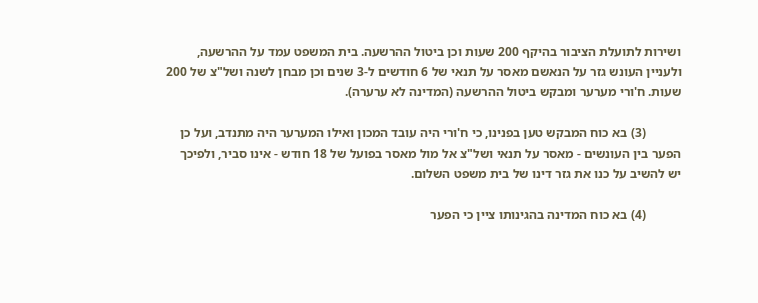ושירות לתועלת הציבור בהיקף 200 שעות וכן ביטול ההרשעה. בית המשפט עמד על ההרשעה, ולעניין העונש גזר על הנאשם מאסר על תנאי של 6 חודשים ל-3 שנים וכן מבחן לשנה ושל"צ של 200 שעות. ח'ורי מערער ומבקש ביטול ההרשעה (המדינה לא ערערה).

           (3) בא כוח המבקש טען בפנינו, כי ח'ורי היה עובד המכון ואילו המערער היה מתנדב, ועל כן הפער בין העונשים - מאסר על תנאי ושל"צ אל מול מאסר בפועל של 18 חודש - אינו סביר, ולפיכך יש להשיב על כנו את גזר דינו של בית משפט השלום.

           (4) בא כוח המדינה בהגינותו ציין כי הפער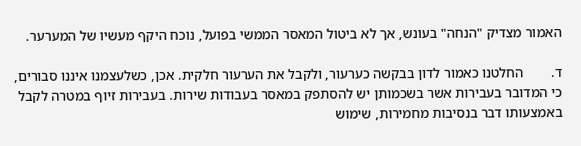האמור מצדיק "הנחה" בעונש, אך לא ביטול המאסר הממשי בפועל, נוכח היקף מעשיו של המערער.

ד.        החלטנו כאמור לדון בבקשה כערעור, ולקבל את הערעור חלקית. אכן, כשלעצמנו איננו סבורים, כי המדובר בעבירות אשר בשכמותן יש להסתפק במאסר בעבודות שירות. בעבירות זיוף במטרה לקבל באמצעותו דבר בנסיבות מחמירות, שימוש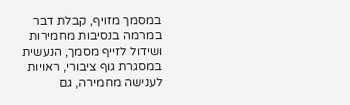במסמך מזויף, קבלת דבר במרמה בנסיבות מחמירות ושידול לזייף מסמך, הנעשית במסגרת גוף ציבורי, ראויות לענישה מחמירה, גם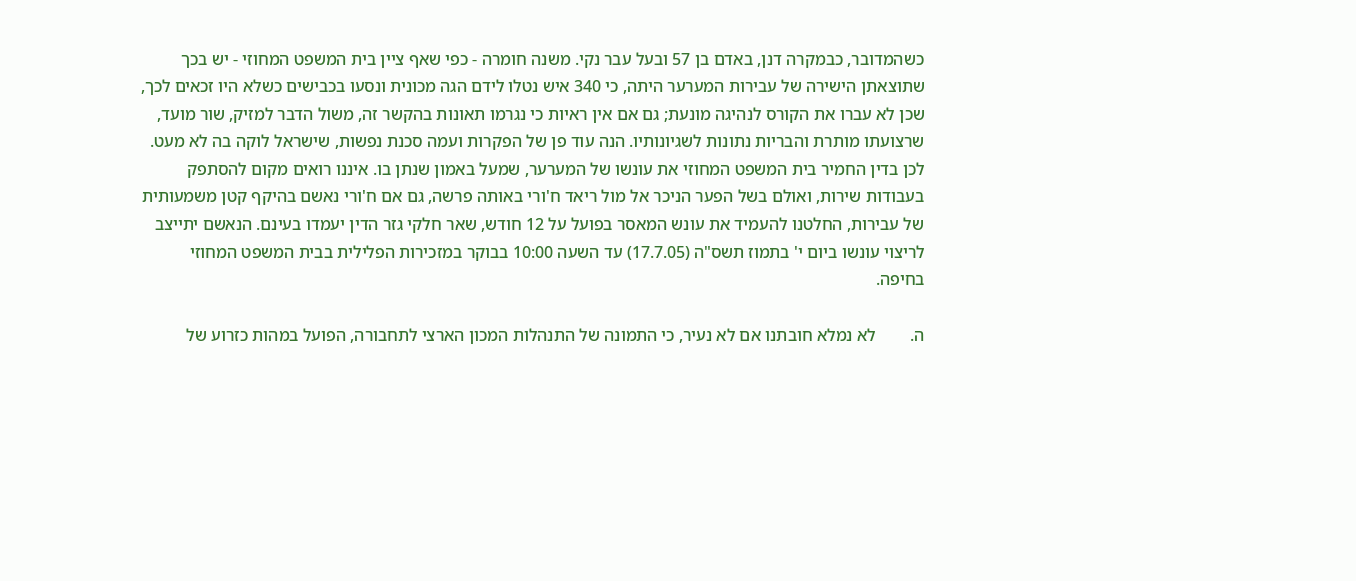כשהמדובר, כבמקרה דנן, באדם בן 57 ובעל עבר נקי. משנה חומרה - כפי שאף ציין בית המשפט המחוזי - יש בכך שתוצאתן הישירה של עבירות המערער היתה, כי 340 איש נטלו לידם הגה מכונית ונסעו בכבישים כשלא היו זכאים לכך, שכן לא עברו את הקורס לנהיגה מונעת; גם אם אין ראיות כי נגרמו תאונות בהקשר זה, משול הדבר למזיק, שור מועד, שרצועתו מותרת והבריות נתונות לשגיונותיו. הנה עוד פן של הפקרות ועמה סכנת נפשות, שישראל לוקה בה לא מעט. לכן בדין החמיר בית המשפט המחוזי את עונשו של המערער, שמעל באמון שנתן בו. איננו רואים מקום להסתפק בעבודות שירות, ואולם בשל הפער הניכר אל מול ריאד ח'ורי באותה פרשה, גם אם ח'ורי נאשם בהיקף קטן משמעותית של עבירות, החלטנו להעמיד את עונש המאסר בפועל על 12 חודש, שאר חלקי גזר הדין יעמדו בעינם. הנאשם יתייצב לריצוי עונשו ביום י' בתמוז תשס"ה (17.7.05) עד השעה 10:00 בבוקר במזכירות הפלילית בבית המשפט המחוזי בחיפה.

ה.        לא נמלא חובתנו אם לא נעיר, כי התמונה של התנהלות המכון הארצי לתחבורה, הפועל במהות כזרוע של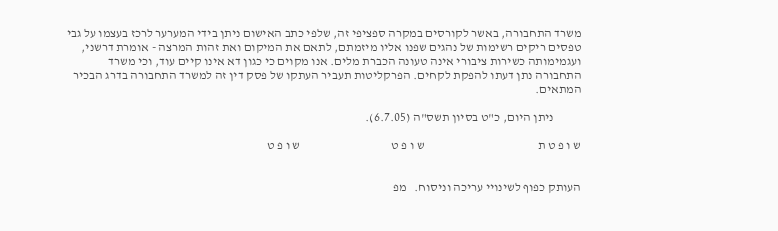משרד התחבורה, באשר לקורסים במקרה ספציפי זה, שלפי כתב האישום ניתן בידי המערער לרכז בעצמו על גבי טפסים ריקים רשימות של נהגים שפנו אליו מיזמתם, לתאם את המיקום ואת זהות המרצה - אומרת דרשני, ועגמימותה כשירות ציבורי אינה טעונה הכברת מלים. אנו מקוים כי כגון דא אינו קיים עוד, וכי משרד התחבורה נתן דעתו להפקת לקחים. הפרקליטות תעביר העתקו של פסק דין זה למשרד התחבורה בדרג הבכיר המתאים.

           ניתן היום, כ"ט בסיון תשס"ה (6.7.05).

ש ו פ ט ת                                              ש ו פ ט                                     ש ו פ ט


העותק כפוף לשינויי עריכה וניסוח.   מפ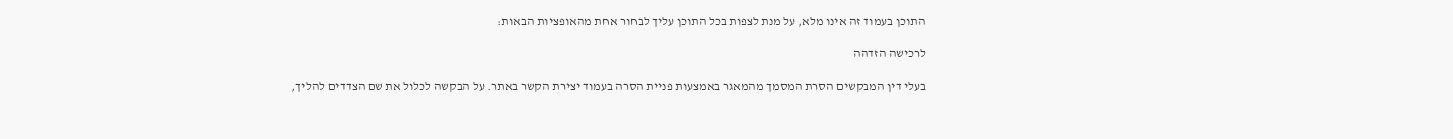התוכן בעמוד זה אינו מלא, על מנת לצפות בכל התוכן עליך לבחור אחת מהאופציות הבאות:

לרכישה הזדהה

בעלי דין המבקשים הסרת המסמך מהמאגר באמצעות פניית הסרה בעמוד יצירת הקשר באתר. על הבקשה לכלול את שם הצדדים להליך,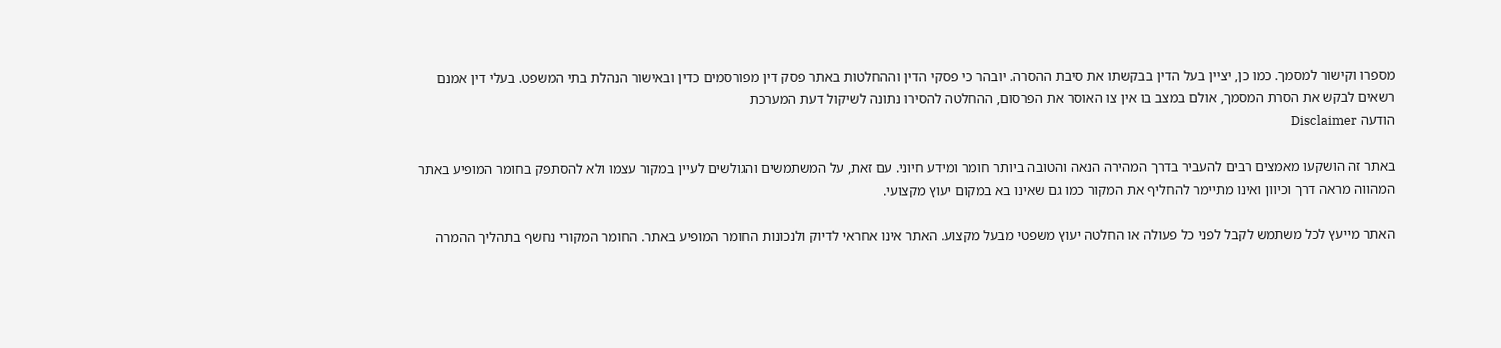מספרו וקישור למסמך. כמו כן, יציין בעל הדין בבקשתו את סיבת ההסרה. יובהר כי פסקי הדין וההחלטות באתר פסק דין מפורסמים כדין ובאישור הנהלת בתי המשפט. בעלי דין אמנם רשאים לבקש את הסרת המסמך, אולם במצב בו אין צו האוסר את הפרסום, ההחלטה להסירו נתונה לשיקול דעת המערכת
הודעה Disclaimer

באתר זה הושקעו מאמצים רבים להעביר בדרך המהירה הנאה והטובה ביותר חומר ומידע חיוני. עם זאת, על המשתמשים והגולשים לעיין במקור עצמו ולא להסתפק בחומר המופיע באתר המהווה מראה דרך וכיוון ואינו מתיימר להחליף את המקור כמו גם שאינו בא במקום יעוץ מקצועי.

האתר מייעץ לכל משתמש לקבל לפני כל פעולה או החלטה יעוץ משפטי מבעל מקצוע. האתר אינו אחראי לדיוק ולנכונות החומר המופיע באתר. החומר המקורי נחשף בתהליך ההמרה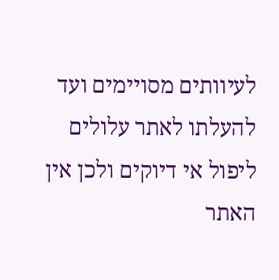לעיוותים מסויימים ועד להעלתו לאתר עלולים ליפול אי דיוקים ולכן אין האתר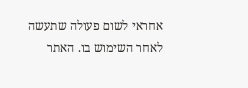אחראי לשום פעולה שתעשה לאחר השימוש בו. האתר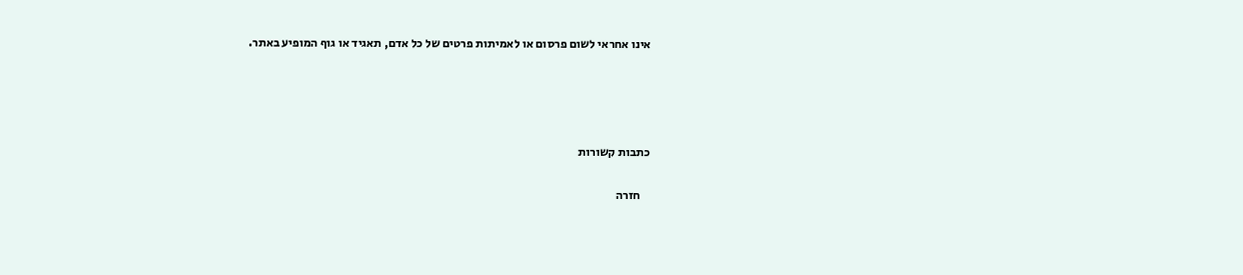אינו אחראי לשום פרסום או לאמיתות פרטים של כל אדם, תאגיד או גוף המופיע באתר.




כתבות קשורות

    חזרה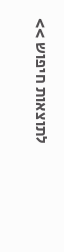לתוצאות חיפוש >>